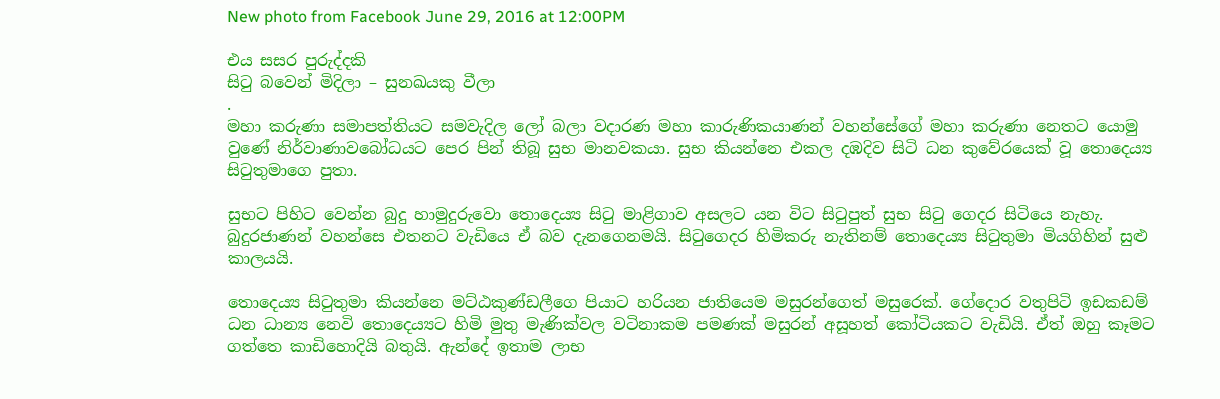New photo from Facebook June 29, 2016 at 12:00PM

එය සසර පුරුද්දකි
සිටු බවෙන් මිදිලා – සුනඛයකු වීලා
.
මහා කරුණා සමාපත්තියට සමවැදිල ලෝ බලා වදාරණ මහා කාරුණිකයාණන් වහන්සේගේ මහා කරුණා නෙතට යොමු වුණේ නිර්වාණාවබෝධයට පෙර පින් තිබූ සුභ මානවකයා. සුභ කියන්නෙ එකල දඹදිව සිටි ධන කුවේරයෙක්‌ වූ තොදෙය්‍ය සිටුතුමාගෙ පුතා.

සුභට පිහිට වෙන්න බුදු හාමුදුරුවො තොදෙය්‍ය සිටු මාළිගාව අසලට යන විට සිටුපුත් සුභ සිටු ගෙදර සිටියෙ නැහැ. බුදුරජාණන් වහන්සෙ එතනට වැඩියෙ ඒ බව දැනගෙනමයි. සිටුගෙදර හිමිකරු නැතිනම් තොදෙය්‍ය සිටුතුමා මියගිහින් සුළු කාලයයි.

තොදෙය්‍ය සිටුතුමා කියන්නෙ මට්‌ඨකුණ්‌ඩලීගෙ පියාට හරියන ජාතියෙම මසුරන්ගෙත් මසුරෙක්‌. ගේදොර වතුපිටි ඉඩකඩම් ධන ධාන්‍ය නෙවි තොදෙය්‍යට හිමි මුතු මැණික්‌වල වටිනාකම පමණක්‌ මසුරන් අසූහත් කෝටියකට වැඩියි. ඒත් ඔහු කෑමට ගත්තෙ කාඩිහොදියි බතුයි. ඇන්දේ ඉතාම ලාභ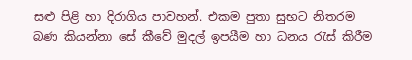සළු පිළි හා දිරාගිය පාවහන්. එකම පුතා සුභට නිතරම බණ කියන්නා සේ කීවේ මුදල් ඉපයීම හා ධනය රැස්‌ කිරීම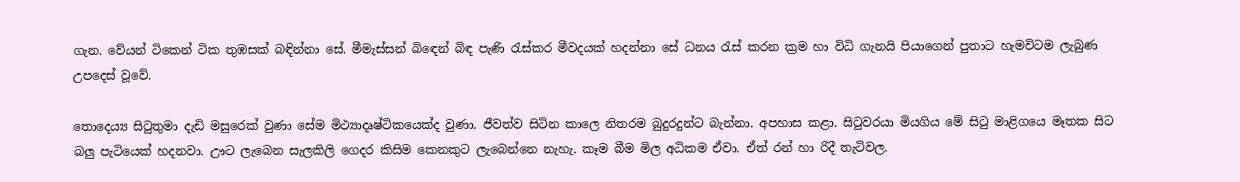ගැන. වේයන් ටිකෙන් ටික තුඹසක්‌ බඳින්නා සේ. මීමැස්‌සන් බිඳෙන් බිඳ පැණි රැස්‌කර මීවදයක්‌ හදන්නා සේ ධනය රැස්‌ කරන ක්‍රම හා විධි ගැනයි පියාගෙන් පුතාට හැමවිටම ලැබුණ උපදෙස්‌ වූවේ.

තොදෙය්‍ය සිටුතුමා දැඩි මසුරෙක්‌ වුණා සේම මිථ්‍යාදෘෂ්ටිකයෙක්‌ද වුණා. ජීවත්ව සිටින කාලෙ නිතරම බුදුරදුන්ට බැන්නා. අපහාස කළා. සිටුවරයා මියගිය මේ සිටු මාළිගයෙ මෑතක සිට බලු පැටියෙක්‌ හදනවා. ඌට ලැබෙන සැලකිලි ගෙදර කිසිම කෙනකුට ලැබෙන්නෙ නැහැ. කෑම බීම මිල අධිකම ඒවා. ඒත් රන් හා රිදී තැටිවල.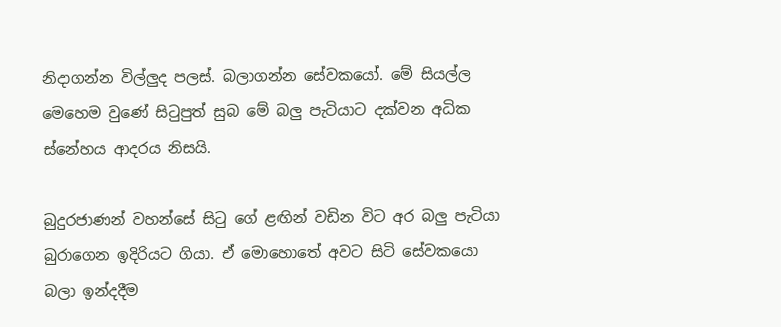නිදාගන්න විල්ලුද පලස්‌. බලාගන්න සේවකයෝ. මේ සියල්ල මෙහෙම වුණේ සිටුපුත් සුබ මේ බලු පැටියාට දක්‌වන අධික ස්‌නේහය ආදරය නිසයි.

බුදුරජාණන් වහන්සේ සිටු ගේ ළඟින් වඩින විට අර බලු පැටියා බුරාගෙන ඉදිරියට ගියා. ඒ මොහොතේ අවට සිටි සේවකයො බලා ඉන්දදීම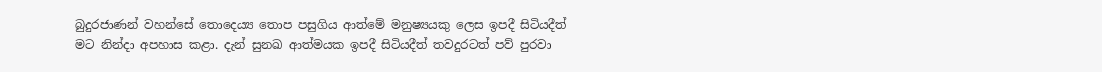බුදුරජාණන් වහන්සේ තොදෙය්‍ය තොප පසුගිය ආත්මේ මනුෂ්‍යයකු ලෙස ඉපදී සිටියදීත් මට නින්දා අපහාස කළා. දැන් සුනඛ ආත්මයක ඉපදී සිටියදීත් තවදුරටත් පව් පුරවා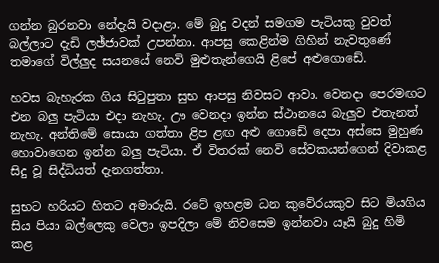ගන්න බුරනවා නේදැයි වදාළා. මේ බුදු වදන් සමගම පැටියකු වුවත් බල්ලාට දැඩි ලඡ්ජාවක්‌ උපන්නා. ආපසු කෙළින්ම ගිහින් නැවතුණේ තමාගේ විල්ලුද සයනයේ නෙවි මුළුතැන්ගෙයි ළිපේ අළුගොඩේ.

හවස බැහැරක ගිය සිටුපුතා සුභ ආපසු නිවසට ආවා. වෙනදා පෙරමඟට එන බලු පැටියා එදා නැහැ. ඌ වෙනදා ඉන්න ස්‌ථානයෙ බැලුව එතැනත් නැහැ. අන්තිමේ සොයා ගත්තා ළිප ළඟ අළු ගොඩේ දෙපා අස්‌සෙ මුහුණ හොවාගෙන ඉන්න බලු පැටියා. ඒ විතරක්‌ නෙවි සේවකයන්ගෙන් දිවාකළ සිදු වූ සිද්ධියත් දැනගත්තා.

සුභට හරියට හිතට අමාරුයි. රටේ ඉහළම ධන කුවේරයකුව සිට මියගිය සිය පියා බල්ලෙකු වෙලා ඉපදිලා මේ නිවසෙම ඉන්නවා යෑයි බුදු හිමි කළ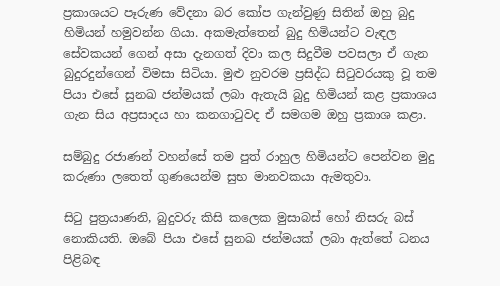ප්‍රකාශයට පෑරුණ වේදනා බර කෝප ගැන්වුණු සිතින් ඔහු බුදු හිමියන් හමුවන්න ගියා. අකමැත්තෙන් බුදු හිමියන්ට වැඳල සේවකයන් ගෙන් අසා දැනගත් දිවා කල සිදුවීම පවසලා ඒ ගැන බුදුරදුන්ගෙන් විමසා සිටියා. මුළු නුවරම ප්‍රසිද්ධ සිටුවරයකු වූ තම පියා එසේ සුනඛ ජන්මයක්‌ ලබා ඇතැයි බුදු හිමියන් කළ ප්‍රකාශය ගැන සිය අප්‍රසාදය හා කනගාටුවද ඒ සමගම ඔහු ප්‍රකාශ කළා.

සම්බුදු රජාණන් වහන්සේ තම පුත් රාහුල හිමියන්ට පෙන්වන මුදු කරුණා ලතෙත් ගුණයෙන්ම සුභ මානවකයා ඇමතුවා.

සිටු පුත්‍රයාණනි, බුදුවරු කිසි කලෙක මුසාබස්‌ හෝ නිසරු බස්‌ නොකියති. ඔබේ පියා එසේ සුනඛ ජන්මයක්‌ ලබා ඇත්තේ ධනය පිළිබඳ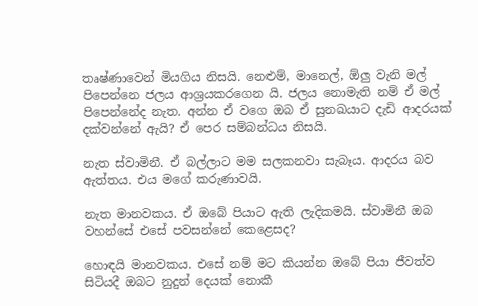තෘෂ්ණාවෙන් මියගිය නිසයි. නෙළුම්, මානෙල්, ඕලු වැනි මල් පිපෙන්නෙ ජලය ආශ්‍රයකරගෙන යි. ජලය නොමැති නම් ඒ මල් පිපෙන්නේද නැත. අන්න ඒ වගෙ ඔබ ඒ සුනඛයාට දැඩි ආදරයක්‌ දක්‌වන්නේ ඇයි? ඒ පෙර සම්බන්ධය නිසයි.

නැත ස්‌වාමිනී. ඒ බල්ලාට මම සලකනවා සැබෑය. ආදරය බව ඇත්තය. එය මගේ කරුණාවයි.

නැත මානවකය. ඒ ඔබේ පියාට ඇති ලැදිකමයි. ස්‌වාමිනී ඔබ වහන්සේ එසේ පවසන්නේ කෙළෙසද?

හොඳයි මානවකය. එසේ නම් මට කියන්න ඔබේ පියා ජීවත්ව සිටියදී ඔබට නුදුන් දෙයක්‌ නොකී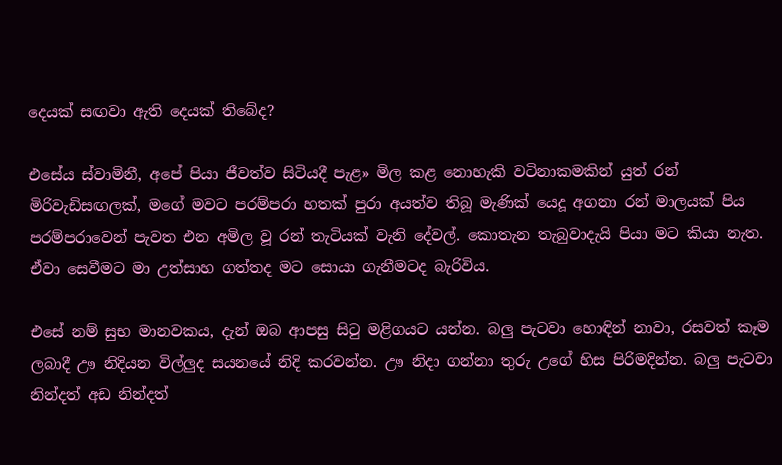දෙයක්‌ සඟවා ඇති දෙයක්‌ තිබේද?

එසේය ස්‌වාමිනී, අපේ පියා ජීවත්ව සිටියදී පැළ» මිල කළ නොහැකි වටිනාකමකින් යුත් රන් මිරිවැඩිසඟලක්‌, මගේ මවට පරම්පරා හතක්‌ පුරා අයත්ව තිබූ මැණික්‌ යෙදූ අගනා රන් මාලයක්‌ පිය පරම්පරාවෙන් පැවත එන අමිල වූ රන් තැටියක්‌ වැනි දේවල්. කොතැන තැබුවාදැයි පියා මට කියා නැත. ඒවා සෙවීමට මා උත්සාහ ගත්තද මට සොයා ගැනීමටද බැරිවිය.

එසේ නම් සුභ මානවකය, දැන් ඔබ ආපසු සිටු මළිගයට යන්න. බලු පැටවා හොඳින් නාවා, රසවත් කෑම ලබාදී ඌ නිදියන විල්ලුද සයනයේ නිදි කරවන්න. ඌ නිදා ගන්නා තුරු උගේ හිස පිරිමදින්න. බලු පැටවා නින්දත් අඩ නින්දත්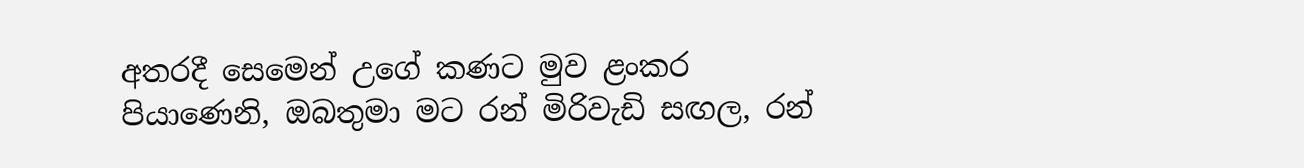අතරදී සෙමෙන් උගේ කණට මුව ළංකර පියාණෙනි, ඔබතුමා මට රන් මිරිවැඩි සඟල, රන්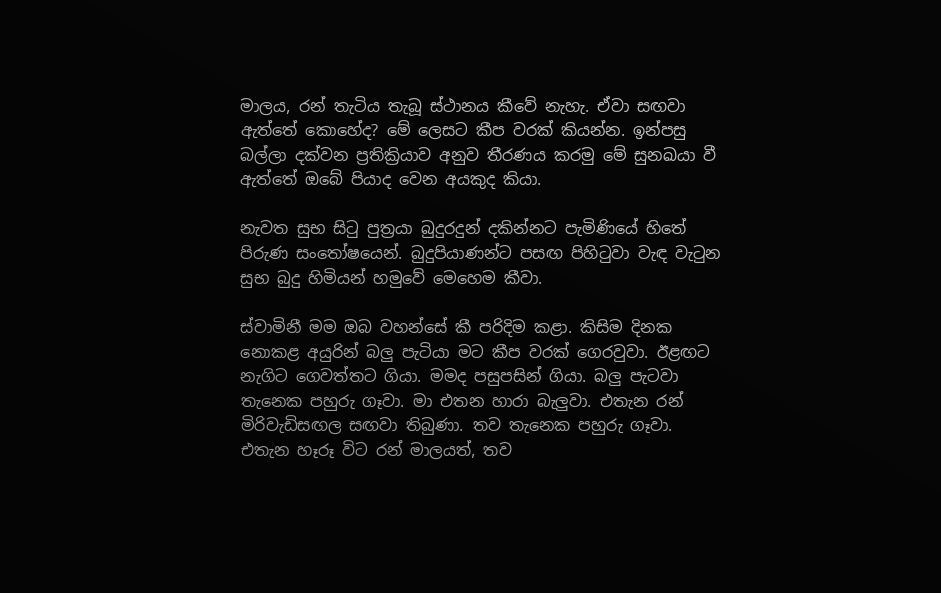මාලය, රන් තැටිය තැබූ ස්‌ථානය කීවේ නැහැ. ඒවා සඟවා ඇත්තේ කොහේද? මේ ලෙසට කීප වරක්‌ කියන්න. ඉන්පසු බල්ලා දක්‌වන ප්‍රතික්‍රියාව අනුව තීරණය කරමු මේ සුනඛයා වී ඇත්තේ ඔබේ පියාද වෙන අයකුද කියා.

නැවත සුභ සිටු පුත්‍රයා බුදුරදුන් දකින්නට පැමිණියේ හිතේ පිරුණ සංතෝෂයෙන්. බුදුපියාණන්ට පසඟ පිහිටුවා වැඳ වැටුන සුභ බුදු හිමියන් හමුවේ මෙහෙම කීවා.

ස්‌වාමිනී මම ඔබ වහන්සේ කී පරිදිම කළා. කිසිම දිනක නොකළ අයුරින් බලු පැටියා මට කීප වරක්‌ ගෙරවුවා. ඊළඟට නැගිට ගෙවත්තට ගියා. මමද පසුපසින් ගියා. බලු පැටවා තැනෙක පහුරු ගෑවා. මා එතන හාරා බැලුවා. එතැන රන් මිරිවැඩිසඟල සඟවා තිබුණා. තව තැනෙක පහුරු ගෑවා. එතැන හෑරූ විට රන් මාලයත්, තව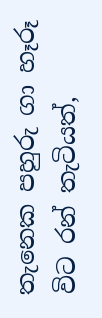තැනෙක පහුරු ගා හෑරූ විට රන් තැටියත්,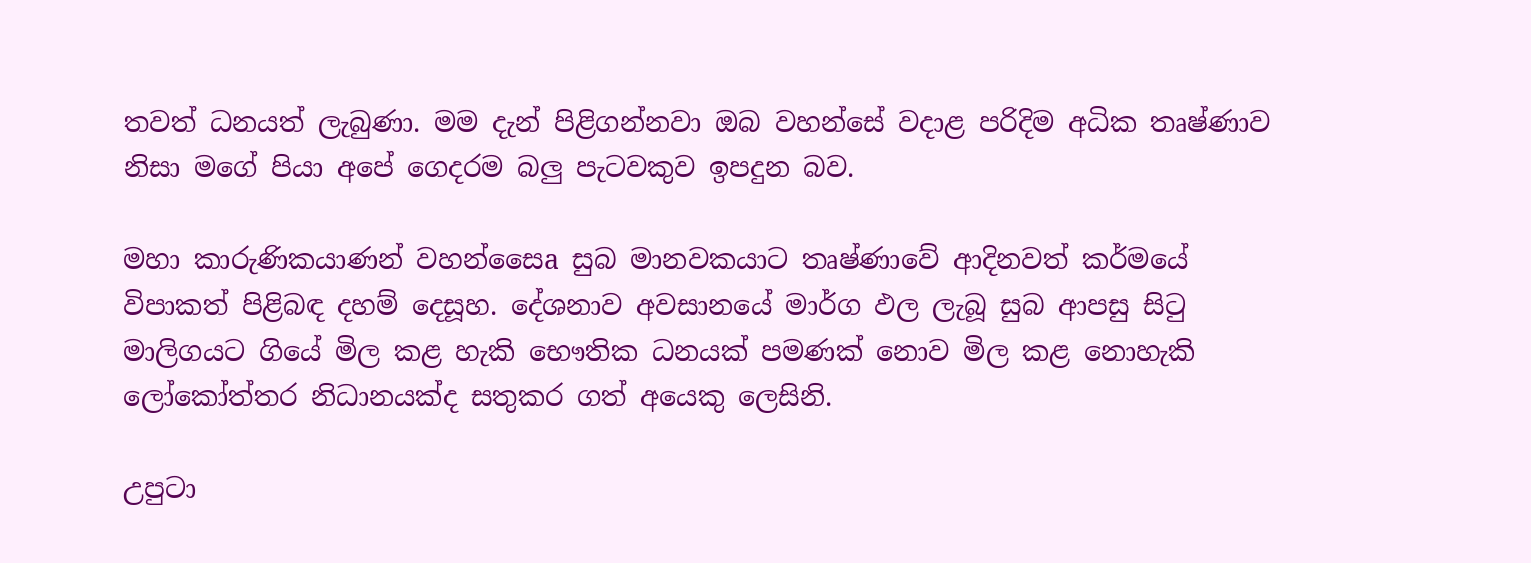තවත් ධනයත් ලැබුණා. මම දැන් පිළිගන්නවා ඔබ වහන්සේ වදාළ පරිදිම අධික තෘෂ්ණාව නිසා මගේ පියා අපේ ගෙදරම බලු පැටවකුව ඉපදුන බව.

මහා කාරුණිකයාණන් වහන්සෛa සුබ මානවකයාට තෘෂ්ණාවේ ආදිනවත් කර්මයේ විපාකත් පිළිබඳ දහම් දෙසූහ. දේශනාව අවසානයේ මාර්ග ඵල ලැබූ සුබ ආපසු සිටු මාලිගයට ගියේ මිල කළ හැකි භෞතික ධනයක්‌ පමණක්‌ නොව මිල කළ නොහැකි ලෝකෝත්තර නිධානයක්‌ද සතුකර ගත් අයෙකු ලෙසිනි.

උපුටා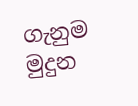ගැනුම මුදුන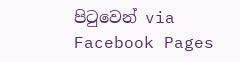පිටුවෙන් via Facebook Pages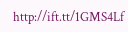http://ift.tt/1GMS4Lf